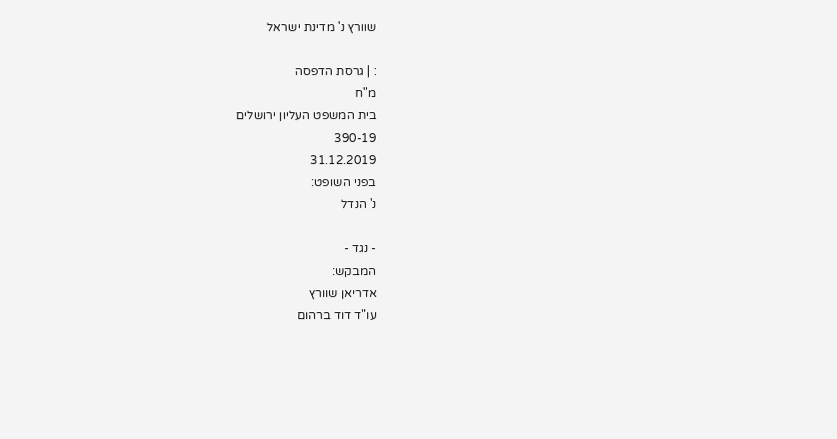שוורץ נ' מדינת ישראל

: | גרסת הדפסה
מ"ח
בית המשפט העליון ירושלים
390-19
31.12.2019
בפני השופט:
נ' הנדל

- נגד -
המבקש:
אדריאן שוורץ
עו"ד דוד ברהום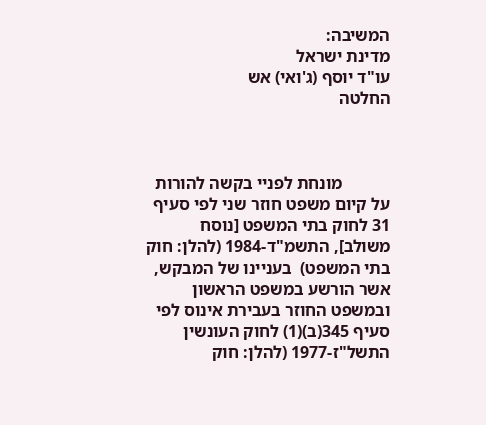המשיבה:
מדינת ישראל
עו"ד יוסף (ג'ואי) אש
החלטה



           מונחת לפניי בקשה להורות על קיום משפט חוזר שני לפי סעיף 31 לחוק בתי המשפט [נוסח משולב], התשמ"ד-1984 (להלן: חוק בתי המשפט)  בעניינו של המבקש, אשר הורשע במשפט הראשון ובמשפט החוזר בעבירת אינוס לפי סעיף 345(ב)(1) לחוק העונשין התשל"ז-1977 (להלן: חוק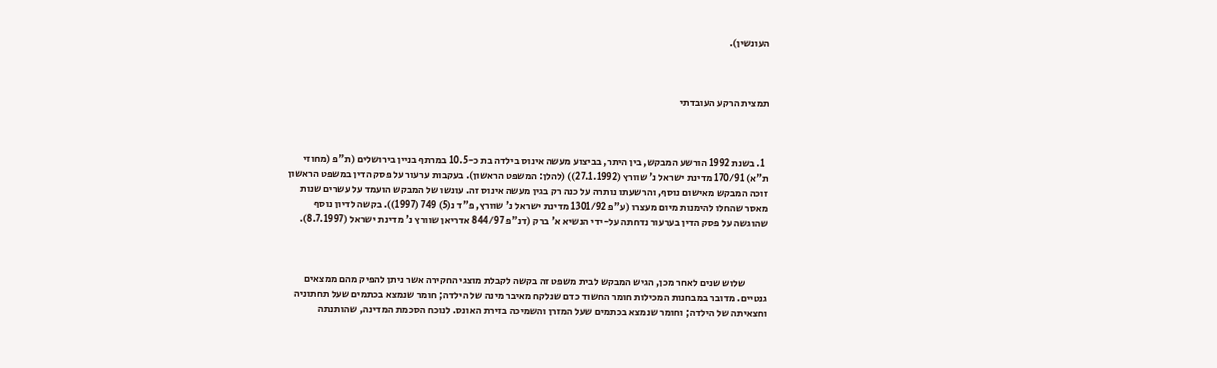העונשין).



תמצית הרקע העובדתי



  1. בשנת 1992 הורשע המבקש, בין היתר, בביצוע מעשה אינוס בילדה בת כ-10.5 במרתף בניין בירושלים (ת"פ (מחוזי ת"א) 170/91 מדינת ישראל נ' שוורץ (27.1.1992)) (להלן: המשפט הראשון). בעקבות ערעור על פסק הדין במשפט הראשון זוכה המבקש מאישום נוסף, והרשעתו נותרה על כנה רק בגין מעשה אינוס זה. עונשו של המבקש הועמד על עשרים שנות מאסר שהחלו להימנות מיום מעצרו (ע"פ 1301/92 מדינת ישראל נ' שוורץ, פ"ד נ(5) 749 (1997)). בקשה לדיון נוסף שהוגשה על פסק הדין בערעור נדחתה על-ידי הנשיא א' ברק (דנ"פ 844/97 אדריאן שוורץ נ' מדינת ישראל (8.7.1997).



           שלוש שנים לאחר מכן, הגיש המבקש לבית משפט זה בקשה לקבלת מוצגי החקירה אשר ניתן להפיק מהם ממצאים גנטיים. מדובר במבחנות המכילות חומר החשוד כדם שנלקח מאיבר מינה של הילדה; חומר שנמצא בכתמים שעל תחתוניה וחצאיתה של הילדה; וחומר שנמצא בכתמים שעל המזרן והשמיכה בזירת האונס. לנוכח הסכמת המדינה, שהותנתה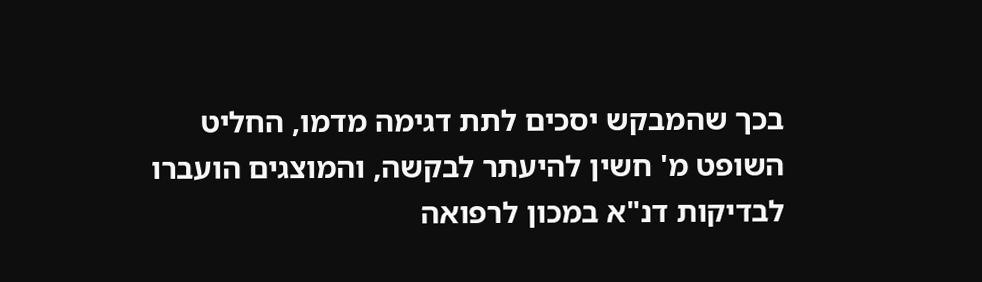בכך שהמבקש יסכים לתת דגימה מדמו, החליט השופט מ' חשין להיעתר לבקשה, והמוצגים הועברו לבדיקות דנ"א במכון לרפואה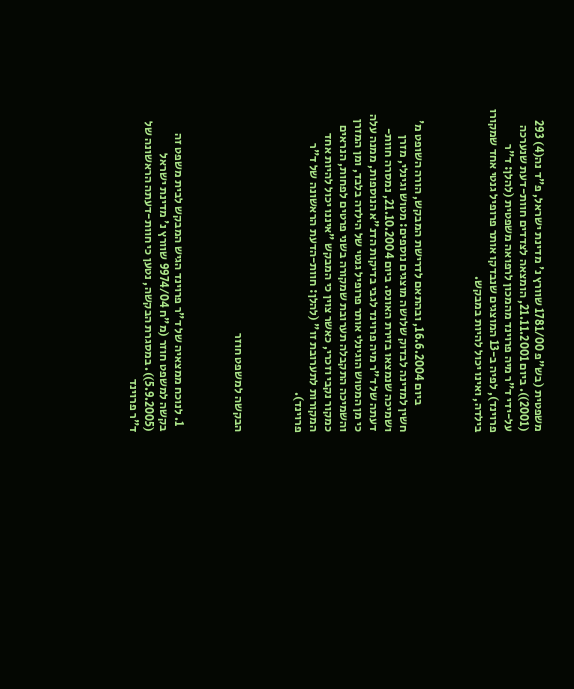משפטית (בש"פ 1781/00 שוורץ נ' מדינת ישראל, פ"ד נה(4) 293 (2001)). ביום 21.11.2001, הומצאה לצדדים חוות-דעת שנערכה על-ידי ד"ר מיה פרוינד מהמכון לרפואה משפטית (להלן: ד"ר פרוינד), לפיה ב-13 המוצגים שנבדקו אותר פרופיל גנטי אחד שמקורו בילדה, ואינו יכול להיות במבקש.



           ביום 16.6.2004, ובהתאם לדרישת המבקש, הורה השופט מ' חשין למדינה לבדוק שלושה מוצגים נוספים: מטוש וגינלי, מזרן ושמיכה שנמצאו בזירת האונס. ביום 21.10.2004, נמסרה חוות-דעתה של ד"ר מיה פרוינד לגבי בדיקות הדנ"א הנוספות, ממנה עלה כי מן המטוש הוגינלי אותר פרופיל גנטי של הילדה בלבד, ומן המזרן והשמיכה התקבלה תערובת שמקורה בשני פרטים לפחות, הנראים כמקור נקבי וזכרי, כאשר צוין כי המבקש "איננו יכול להיות אחד המקורות לתערובת זו" (להלן: חוות-הדעת הראשונה של ד"ר פרוינד).



הבקשה למשפט חוזר



  1. לנוכח ממצאיה של ד"ר פרוינד הגיש המבקש לבית משפט זה בקשה למשפט חוזר (מ"ח 9974/04 שוורץ נ' מדינת ישראל (5.9.2005)). במסגרת הבקשה, נטען כי חוות-דעתה הראשונה של ד"ר פרוינד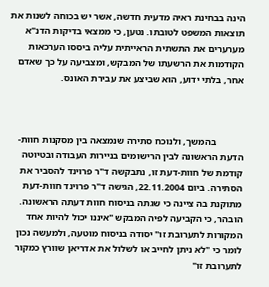הינה בבחינת ראיה מדעית חדשה, אשר יש בכוחה לשנות את תוצאות המשפט לטובתו. נטען, כי ממצאי בדיקות הדנ"א  מערערים את התשתית הראייתית עליה ביססו הערכאות הקודמות את הרשעתו של המבקש, ומצביעה על כך שאדם אחר, בלתי ידוע, הוא שביצע את עבירת האונס.



           בהמשך, ולנוכח סתירה שנמצאה בין מסקנות חוות-הדעת הראשונה לבין הרישומים בניירות העבודה ובטיוטה קודמת של חוות-דעת זו, נתבקשה ד"ר פרוינד להסביר את הסתירה. ביום 22.11.2004, הגישה ד"ר פרוינד חוות-דעת מתוקנת בה ציינה כי שגתה בניסוח חוות דעתה הראשונה. הובהר, כי הקביעה לפיה המבקש "איננו יכול להיות אחד המקורות לתערובת זו" יסודה בניסוח מוטעה, ולמעשה נכון לומר כי "לא ניתן לחייב או לשלול את אדריאן שוורץ כמקור לתערובת זו"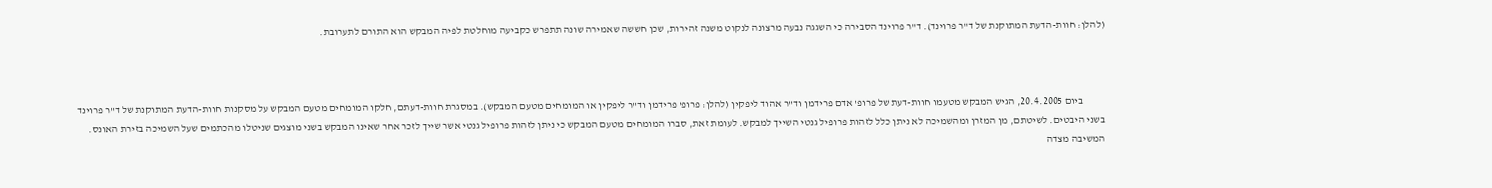(להלן: חוות-הדעת המתוקנת של ד"ר פרוינד). ד"ר פרוינד הסבירה כי השגגה נבעה מרצונה לנקוט משנה זהירות, שכן חששה שאמירה שונה תתפרש כקביעה מוחלטת לפיה המבקש הוא התורם לתערובת.



           ביום 20.4.2005, הגיש המבקש מטעמו חוות-דעת של פרופ' אדם פרידמן וד"ר אהוד ליפקין (להלן: פרופ' פרידמן וד"ר ליפקין או המומחים מטעם המבקש). במסגרת חוות-דעתם, חלקו המומחים מטעם המבקש על מסקנות חוות-הדעת המתוקנת של ד"ר פרוינד בשני היבטים. לשיטתם, מן המזרן ומהשמיכה לא ניתן כלל לזהות פרופיל גנטי השייך למבקש. לעומת זאת, סברו המומחים מטעם המבקש כי ניתן לזהות פרופיל גנטי אשר שייך לזכר אחר שאינו המבקש בשני מוצגים שניטלו מהכתמים שעל השמיכה בזירת האונס. המשיבה מצדה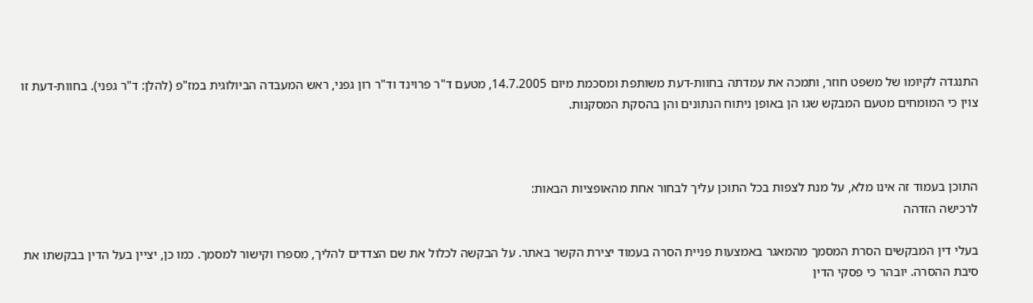התנגדה לקיומו של משפט חוזר, ותמכה את עמדתה בחוות-דעת משותפת ומסכמת מיום 14.7.2005, מטעם ד"ר פרוינד וד"ר רון גפני, ראש המעבדה הביולוגית במז"פ (להלן: ד"ר גפני). בחוות-דעת זו צוין כי המומחים מטעם המבקש שגו הן באופן ניתוח הנתונים והן בהסקת המסקנות.



התוכן בעמוד זה אינו מלא, על מנת לצפות בכל התוכן עליך לבחור אחת מהאופציות הבאות:
לרכישה הזדהה

בעלי דין המבקשים הסרת המסמך מהמאגר באמצעות פניית הסרה בעמוד יצירת הקשר באתר. על הבקשה לכלול את שם הצדדים להליך, מספרו וקישור למסמך. כמו כן, יציין בעל הדין בבקשתו את סיבת ההסרה. יובהר כי פסקי הדין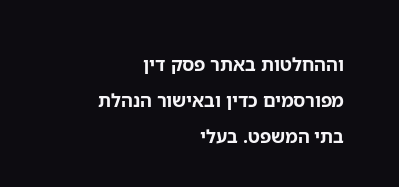וההחלטות באתר פסק דין מפורסמים כדין ובאישור הנהלת בתי המשפט. בעלי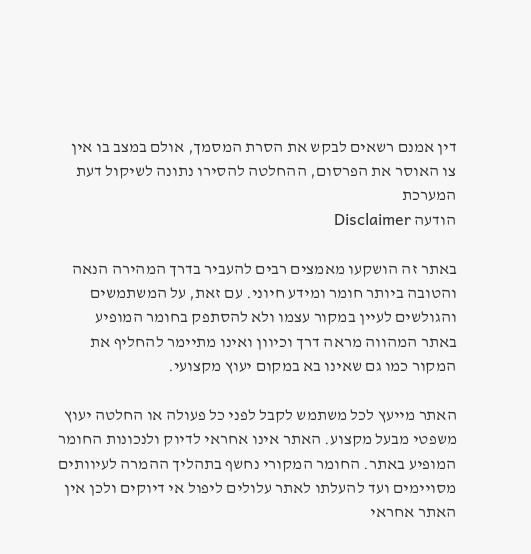דין אמנם רשאים לבקש את הסרת המסמך, אולם במצב בו אין צו האוסר את הפרסום, ההחלטה להסירו נתונה לשיקול דעת המערכת
הודעה Disclaimer

באתר זה הושקעו מאמצים רבים להעביר בדרך המהירה הנאה והטובה ביותר חומר ומידע חיוני. עם זאת, על המשתמשים והגולשים לעיין במקור עצמו ולא להסתפק בחומר המופיע באתר המהווה מראה דרך וכיוון ואינו מתיימר להחליף את המקור כמו גם שאינו בא במקום יעוץ מקצועי.

האתר מייעץ לכל משתמש לקבל לפני כל פעולה או החלטה יעוץ משפטי מבעל מקצוע. האתר אינו אחראי לדיוק ולנכונות החומר המופיע באתר. החומר המקורי נחשף בתהליך ההמרה לעיוותים מסויימים ועד להעלתו לאתר עלולים ליפול אי דיוקים ולכן אין האתר אחראי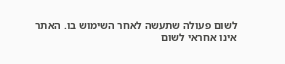לשום פעולה שתעשה לאחר השימוש בו. האתר אינו אחראי לשום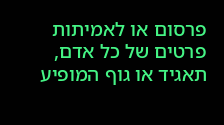פרסום או לאמיתות פרטים של כל אדם, תאגיד או גוף המופיע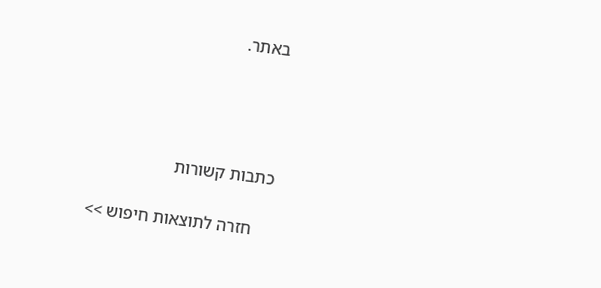באתר.




כתבות קשורות

    חזרה לתוצאות חיפוש >>